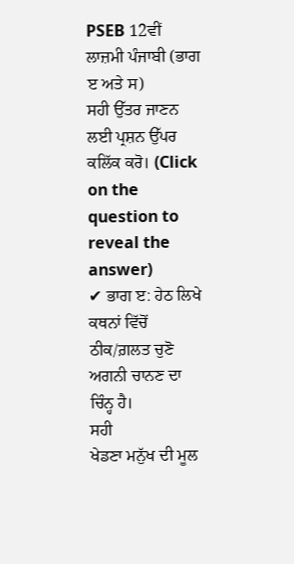PSEB 12ਵੀਂ ਲਾਜ਼ਮੀ ਪੰਜਾਬੀ (ਭਾਗ ੲ ਅਤੇ ਸ)
ਸਹੀ ਉੱਤਰ ਜਾਣਨ ਲਈ ਪ੍ਰਸ਼ਨ ਉੱਪਰ ਕਲਿੱਕ ਕਰੋ। (Click on the question to reveal the answer)
✔ ਭਾਗ ੲ: ਹੇਠ ਲਿਖੇ ਕਥਨਾਂ ਵਿੱਚੋਂ ਠੀਕ/ਗ਼ਲਤ ਚੁਣੋ
ਅਗਨੀ ਚਾਨਣ ਦਾ ਚਿੰਨ੍ਹ ਹੈ।
ਸਹੀ
ਖੇਡਣਾ ਮਨੁੱਖ ਦੀ ਮੂਲ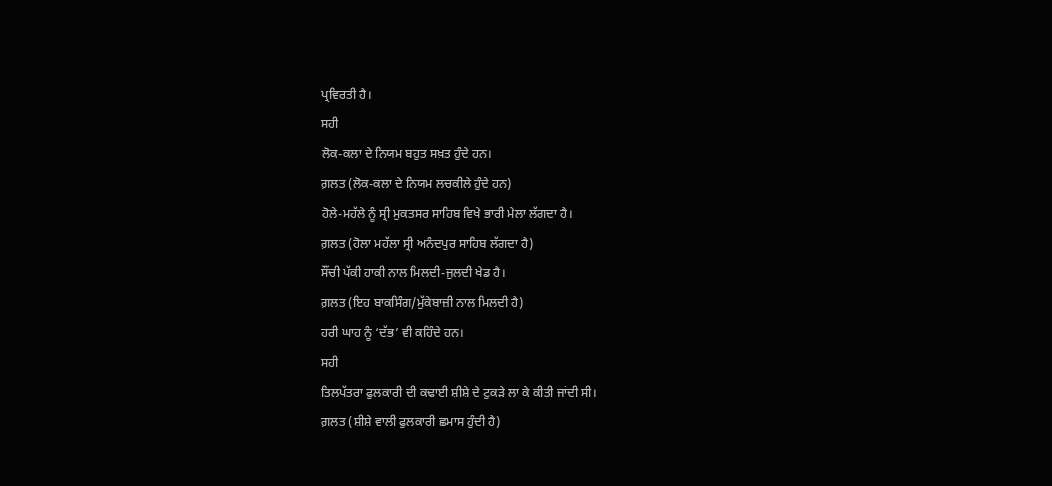ਪ੍ਰਵਿਰਤੀ ਹੈ।
ਸਹੀ
ਲੋਕ-ਕਲਾ ਦੇ ਨਿਯਮ ਬਹੁਤ ਸਖ਼ਤ ਹੁੰਦੇ ਹਨ।
ਗ਼ਲਤ (ਲੋਕ-ਕਲਾ ਦੇ ਨਿਯਮ ਲਚਕੀਲੇ ਹੁੰਦੇ ਹਨ)
ਹੋਲੇ-ਮਹੱਲੇ ਨੂੰ ਸ੍ਰੀ ਮੁਕਤਸਰ ਸਾਹਿਬ ਵਿਖੇ ਭਾਰੀ ਮੇਲਾ ਲੱਗਦਾ ਹੈ।
ਗ਼ਲਤ (ਹੋਲਾ ਮਹੱਲਾ ਸ੍ਰੀ ਅਨੰਦਪੁਰ ਸਾਹਿਬ ਲੱਗਦਾ ਹੈ)
ਸੌਂਚੀ ਪੱਕੀ ਹਾਕੀ ਨਾਲ ਮਿਲਦੀ-ਜੁਲਦੀ ਖੇਡ ਹੈ।
ਗ਼ਲਤ (ਇਹ ਬਾਕਸਿੰਗ/ਮੁੱਕੇਬਾਜ਼ੀ ਨਾਲ ਮਿਲਦੀ ਹੈ)
ਹਰੀ ਘਾਹ ਨੂੰ ‘ਦੱਭ’ ਵੀ ਕਹਿੰਦੇ ਹਨ।
ਸਹੀ
ਤਿਲਪੱਤਰਾ ਫੁਲਕਾਰੀ ਦੀ ਕਢਾਈ ਸ਼ੀਸ਼ੇ ਦੇ ਟੁਕੜੇ ਲਾ ਕੇ ਕੀਤੀ ਜਾਂਦੀ ਸੀ।
ਗ਼ਲਤ (ਸ਼ੀਸ਼ੇ ਵਾਲੀ ਫੁਲਕਾਰੀ ਛਮਾਸ ਹੁੰਦੀ ਹੈ)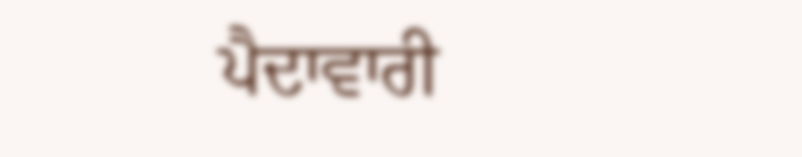ਪੈਦਾਵਾਰੀ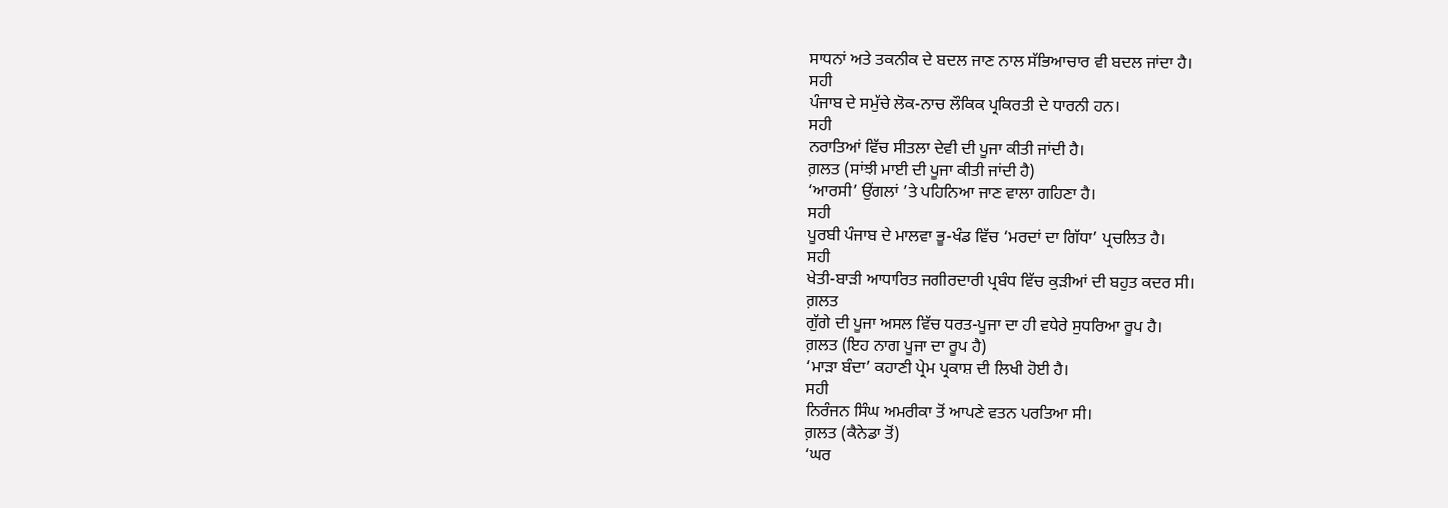ਸਾਧਨਾਂ ਅਤੇ ਤਕਨੀਕ ਦੇ ਬਦਲ ਜਾਣ ਨਾਲ ਸੱਭਿਆਚਾਰ ਵੀ ਬਦਲ ਜਾਂਦਾ ਹੈ।
ਸਹੀ
ਪੰਜਾਬ ਦੇ ਸਮੁੱਚੇ ਲੋਕ-ਨਾਚ ਲੌਕਿਕ ਪ੍ਰਕਿਰਤੀ ਦੇ ਧਾਰਨੀ ਹਨ।
ਸਹੀ
ਨਰਾਤਿਆਂ ਵਿੱਚ ਸੀਤਲਾ ਦੇਵੀ ਦੀ ਪੂਜਾ ਕੀਤੀ ਜਾਂਦੀ ਹੈ।
ਗ਼ਲਤ (ਸਾਂਝੀ ਮਾਈ ਦੀ ਪੂਜਾ ਕੀਤੀ ਜਾਂਦੀ ਹੈ)
‘ਆਰਸੀ’ ਉਂਗਲਾਂ ’ਤੇ ਪਹਿਨਿਆ ਜਾਣ ਵਾਲਾ ਗਹਿਣਾ ਹੈ।
ਸਹੀ
ਪੂਰਬੀ ਪੰਜਾਬ ਦੇ ਮਾਲਵਾ ਭੂ-ਖੰਡ ਵਿੱਚ ‘ਮਰਦਾਂ ਦਾ ਗਿੱਧਾ’ ਪ੍ਰਚਲਿਤ ਹੈ।
ਸਹੀ
ਖੇਤੀ-ਬਾੜੀ ਆਧਾਰਿਤ ਜਗੀਰਦਾਰੀ ਪ੍ਰਬੰਧ ਵਿੱਚ ਕੁੜੀਆਂ ਦੀ ਬਹੁਤ ਕਦਰ ਸੀ।
ਗ਼ਲਤ
ਗੁੱਗੇ ਦੀ ਪੂਜਾ ਅਸਲ ਵਿੱਚ ਧਰਤ-ਪੂਜਾ ਦਾ ਹੀ ਵਧੇਰੇ ਸੁਧਰਿਆ ਰੂਪ ਹੈ।
ਗ਼ਲਤ (ਇਹ ਨਾਗ ਪੂਜਾ ਦਾ ਰੂਪ ਹੈ)
‘ਮਾੜਾ ਬੰਦਾ’ ਕਹਾਣੀ ਪ੍ਰੇਮ ਪ੍ਰਕਾਸ਼ ਦੀ ਲਿਖੀ ਹੋਈ ਹੈ।
ਸਹੀ
ਨਿਰੰਜਨ ਸਿੰਘ ਅਮਰੀਕਾ ਤੋਂ ਆਪਣੇ ਵਤਨ ਪਰਤਿਆ ਸੀ।
ਗ਼ਲਤ (ਕੈਨੇਡਾ ਤੋਂ)
‘ਘਰ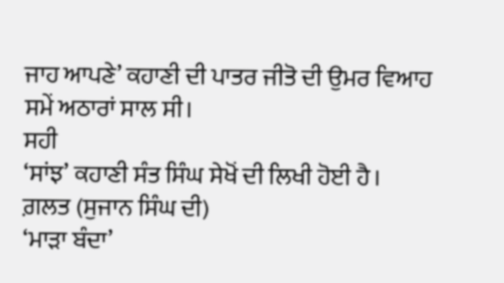ਜਾਹ ਆਪਣੇ’ ਕਹਾਣੀ ਦੀ ਪਾਤਰ ਜੀਤੋ ਦੀ ਉਮਰ ਵਿਆਹ ਸਮੇਂ ਅਠਾਰਾਂ ਸਾਲ ਸੀ।
ਸਹੀ
‘ਸਾਂਝ’ ਕਹਾਣੀ ਸੰਤ ਸਿੰਘ ਸੇਖੋਂ ਦੀ ਲਿਖੀ ਹੋਈ ਹੈ।
ਗ਼ਲਤ (ਸੁਜਾਨ ਸਿੰਘ ਦੀ)
‘ਮਾੜਾ ਬੰਦਾ’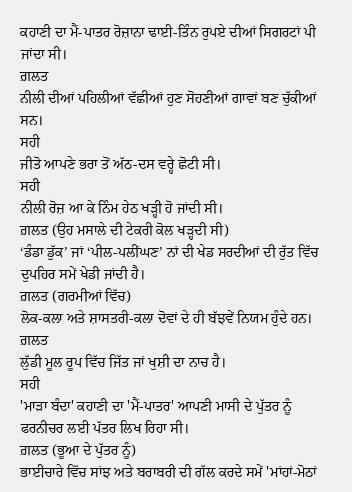ਕਹਾਣੀ ਦਾ ਮੈਂ-ਪਾਤਰ ਰੋਜ਼ਾਨਾ ਢਾਈ-ਤਿੰਨ ਰੁਪਏ ਦੀਆਂ ਸਿਗਰਟਾਂ ਪੀ ਜਾਂਦਾ ਸੀ।
ਗ਼ਲਤ
ਨੀਲੀ ਦੀਆਂ ਪਹਿਲੀਆਂ ਵੱਛੀਆਂ ਹੁਣ ਸੋਹਣੀਆਂ ਗਾਵਾਂ ਬਣ ਚੁੱਕੀਆਂ ਸਨ।
ਸਹੀ
ਜੀਤੋ ਆਪਣੇ ਭਰਾ ਤੋਂ ਅੱਠ-ਦਸ ਵਰ੍ਹੇ ਛੋਟੀ ਸੀ।
ਸਹੀ
ਨੀਲੀ ਰੋਜ਼ ਆ ਕੇ ਨਿੰਮ ਹੇਠ ਖੜ੍ਹੀ ਹੋ ਜਾਂਦੀ ਸੀ।
ਗ਼ਲਤ (ਉਹ ਮਸਾਲੇ ਦੀ ਟੇਕਰੀ ਕੋਲ ਖੜ੍ਹਦੀ ਸੀ)
‘ਡੰਡਾ ਡੁੱਕ’ ਜਾਂ ‘ਪੀਲ-ਪਲੀਂਘਣ’ ਨਾਂ ਦੀ ਖੇਡ ਸਰਦੀਆਂ ਦੀ ਰੁੱਤ ਵਿੱਚ ਦੁਪਹਿਰ ਸਮੇਂ ਖੇਡੀ ਜਾਂਦੀ ਹੈ।
ਗ਼ਲਤ (ਗਰਮੀਆਂ ਵਿੱਚ)
ਲੋਕ-ਕਲਾ ਅਤੇ ਸ਼ਾਸਤਰੀ-ਕਲਾ ਦੋਵਾਂ ਦੇ ਹੀ ਬੱਝਵੇਂ ਨਿਯਮ ਹੁੰਦੇ ਹਨ।
ਗ਼ਲਤ
ਲੁੱਡੀ ਮੂਲ ਰੂਪ ਵਿੱਚ ਜਿੱਤ ਜਾਂ ਖੁਸ਼ੀ ਦਾ ਨਾਚ ਹੈ।
ਸਹੀ
'ਮਾੜਾ ਬੰਦਾ' ਕਹਾਣੀ ਦਾ 'ਮੈਂ-ਪਾਤਰ' ਆਪਣੀ ਮਾਸੀ ਦੇ ਪੁੱਤਰ ਨੂੰ ਫਰਨੀਚਰ ਲਈ ਪੱਤਰ ਲਿਖ ਰਿਹਾ ਸੀ।
ਗ਼ਲਤ (ਭੂਆ ਦੇ ਪੁੱਤਰ ਨੂੰ)
ਭਾਈਚਾਰੇ ਵਿੱਚ ਸਾਂਝ ਅਤੇ ਬਰਾਬਰੀ ਦੀ ਗੱਲ ਕਰਦੇ ਸਮੇਂ 'ਮਾਂਹਾਂ-ਮੋਠਾਂ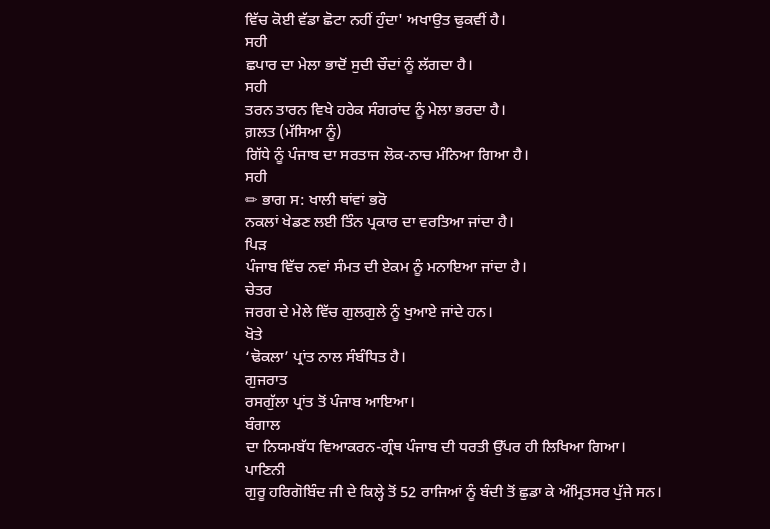ਵਿੱਚ ਕੋਈ ਵੱਡਾ ਛੋਟਾ ਨਹੀਂ ਹੁੰਦਾ' ਅਖਾਉਤ ਢੁਕਵੀਂ ਹੈ।
ਸਹੀ
ਛਪਾਰ ਦਾ ਮੇਲਾ ਭਾਦੋਂ ਸੁਦੀ ਚੌਦਾਂ ਨੂੰ ਲੱਗਦਾ ਹੈ।
ਸਹੀ
ਤਰਨ ਤਾਰਨ ਵਿਖੇ ਹਰੇਕ ਸੰਗਰਾਂਦ ਨੂੰ ਮੇਲਾ ਭਰਦਾ ਹੈ।
ਗ਼ਲਤ (ਮੱਸਿਆ ਨੂੰ)
ਗਿੱਧੇ ਨੂੰ ਪੰਜਾਬ ਦਾ ਸਰਤਾਜ ਲੋਕ-ਨਾਚ ਮੰਨਿਆ ਗਿਆ ਹੈ।
ਸਹੀ
✏ ਭਾਗ ਸ: ਖਾਲੀ ਥਾਂਵਾਂ ਭਰੋ
ਨਕਲਾਂ ਖੇਡਣ ਲਈ ਤਿੰਨ ਪ੍ਰਕਾਰ ਦਾ ਵਰਤਿਆ ਜਾਂਦਾ ਹੈ।
ਪਿੜ
ਪੰਜਾਬ ਵਿੱਚ ਨਵਾਂ ਸੰਮਤ ਦੀ ਏਕਮ ਨੂੰ ਮਨਾਇਆ ਜਾਂਦਾ ਹੈ।
ਚੇਤਰ
ਜਰਗ ਦੇ ਮੇਲੇ ਵਿੱਚ ਗੁਲਗੁਲੇ ਨੂੰ ਖੁਆਏ ਜਾਂਦੇ ਹਨ।
ਖੋਤੇ
‘ਢੋਕਲਾ’ ਪ੍ਰਾਂਤ ਨਾਲ ਸੰਬੰਧਿਤ ਹੈ।
ਗੁਜਰਾਤ
ਰਸਗੁੱਲਾ ਪ੍ਰਾਂਤ ਤੋਂ ਪੰਜਾਬ ਆਇਆ।
ਬੰਗਾਲ
ਦਾ ਨਿਯਮਬੱਧ ਵਿਆਕਰਨ-ਗ੍ਰੰਥ ਪੰਜਾਬ ਦੀ ਧਰਤੀ ਉੱਪਰ ਹੀ ਲਿਖਿਆ ਗਿਆ।
ਪਾਣਿਨੀ
ਗੁਰੂ ਹਰਿਗੋਬਿੰਦ ਜੀ ਦੇ ਕਿਲ੍ਹੇ ਤੋਂ 52 ਰਾਜਿਆਂ ਨੂੰ ਬੰਦੀ ਤੋਂ ਛੁਡਾ ਕੇ ਅੰਮ੍ਰਿਤਸਰ ਪੁੱਜੇ ਸਨ।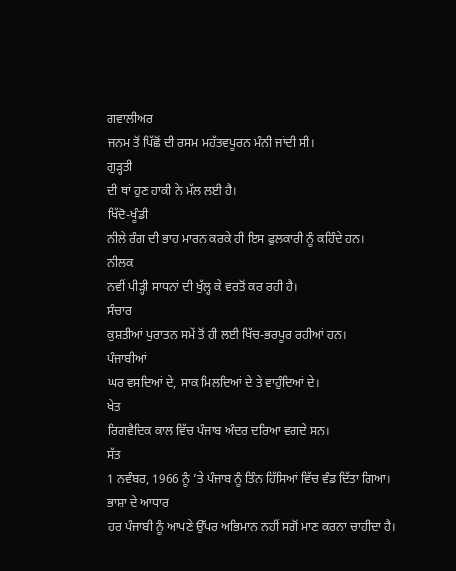ਗਵਾਲੀਅਰ
ਜਨਮ ਤੋਂ ਪਿੱਛੋਂ ਦੀ ਰਸਮ ਮਹੱਤਵਪੂਰਨ ਮੰਨੀ ਜਾਂਦੀ ਸੀ।
ਗੁੜ੍ਹਤੀ
ਦੀ ਥਾਂ ਹੁਣ ਹਾਕੀ ਨੇ ਮੱਲ ਲਈ ਹੈ।
ਖਿੱਦੋ-ਖੂੰਡੀ
ਨੀਲੇ ਰੰਗ ਦੀ ਭਾਹ ਮਾਰਨ ਕਰਕੇ ਹੀ ਇਸ ਫੁਲਕਾਰੀ ਨੂੰ ਕਹਿੰਦੇ ਹਨ।
ਨੀਲਕ
ਨਵੀਂ ਪੀੜ੍ਹੀ ਸਾਧਨਾਂ ਦੀ ਖੁੱਲ੍ਹ ਕੇ ਵਰਤੋਂ ਕਰ ਰਹੀ ਹੈ।
ਸੰਚਾਰ
ਕੁਸ਼ਤੀਆਂ ਪੁਰਾਤਨ ਸਮੇਂ ਤੋਂ ਹੀ ਲਈ ਖਿੱਚ-ਭਰਪੂਰ ਰਹੀਆਂ ਹਨ।
ਪੰਜਾਬੀਆਂ
ਘਰ ਵਸਦਿਆਂ ਦੇ, ਸਾਕ ਮਿਲਦਿਆਂ ਦੇ ਤੇ ਵਾਹੁੰਦਿਆਂ ਦੇ।
ਖੇਤ
ਰਿਗਵੈਦਿਕ ਕਾਲ ਵਿੱਚ ਪੰਜਾਬ ਅੰਦਰ ਦਰਿਆ ਵਗਦੇ ਸਨ।
ਸੱਤ
1 ਨਵੰਬਰ, 1966 ਨੂੰ ’ਤੇ ਪੰਜਾਬ ਨੂੰ ਤਿੰਨ ਹਿੱਸਿਆਂ ਵਿੱਚ ਵੰਡ ਦਿੱਤਾ ਗਿਆ।
ਭਾਸ਼ਾ ਦੇ ਆਧਾਰ
ਹਰ ਪੰਜਾਬੀ ਨੂੰ ਆਪਣੇ ਉੱਪਰ ਅਭਿਮਾਨ ਨਹੀਂ ਸਗੋਂ ਮਾਣ ਕਰਨਾ ਚਾਹੀਦਾ ਹੈ।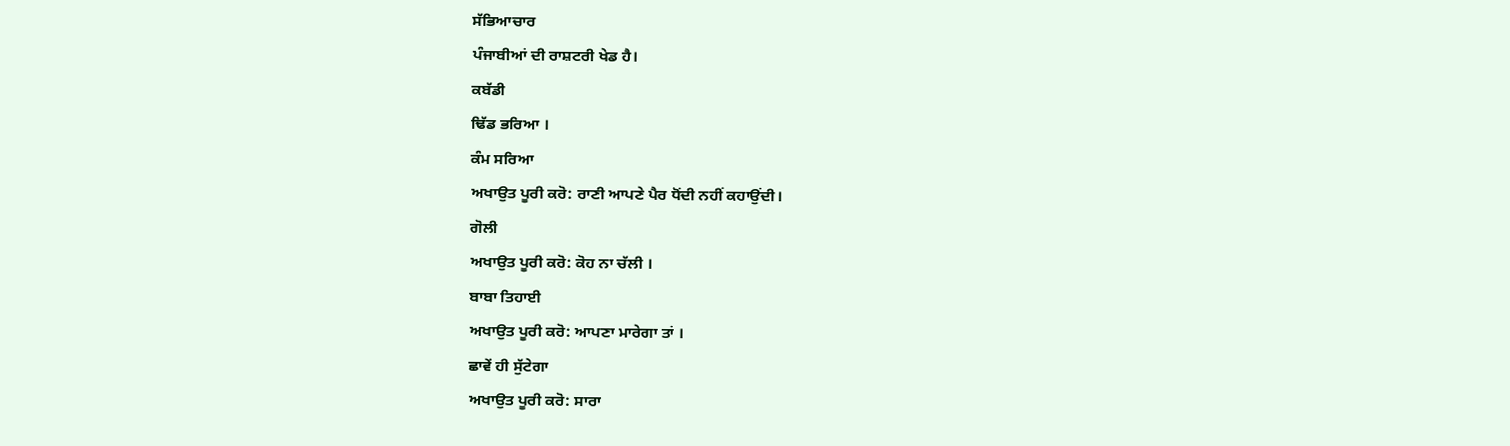ਸੱਭਿਆਚਾਰ
ਪੰਜਾਬੀਆਂ ਦੀ ਰਾਸ਼ਟਰੀ ਖੇਡ ਹੈ।
ਕਬੱਡੀ
ਢਿੱਡ ਭਰਿਆ ।
ਕੰਮ ਸਰਿਆ
ਅਖਾਉਤ ਪੂਰੀ ਕਰੋ: ਰਾਣੀ ਆਪਣੇ ਪੈਰ ਧੋਂਦੀ ਨਹੀਂ ਕਹਾਉਂਦੀ।
ਗੋਲੀ
ਅਖਾਉਤ ਪੂਰੀ ਕਰੋ: ਕੋਹ ਨਾ ਚੱਲੀ ।
ਬਾਬਾ ਤਿਹਾਈ
ਅਖਾਉਤ ਪੂਰੀ ਕਰੋ: ਆਪਣਾ ਮਾਰੇਗਾ ਤਾਂ ।
ਛਾਵੇਂ ਹੀ ਸੁੱਟੇਗਾ
ਅਖਾਉਤ ਪੂਰੀ ਕਰੋ: ਸਾਰਾ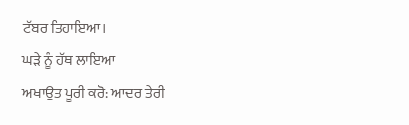ਟੱਬਰ ਤਿਹਾਇਆ।
ਘੜੇ ਨੂੰ ਹੱਥ ਲਾਇਆ
ਅਖਾਉਤ ਪੂਰੀ ਕਰੋ: ਆਦਰ ਤੇਰੀ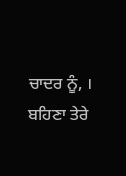ਚਾਦਰ ਨੂੰ, ।
ਬਹਿਣਾ ਤੇਰੇ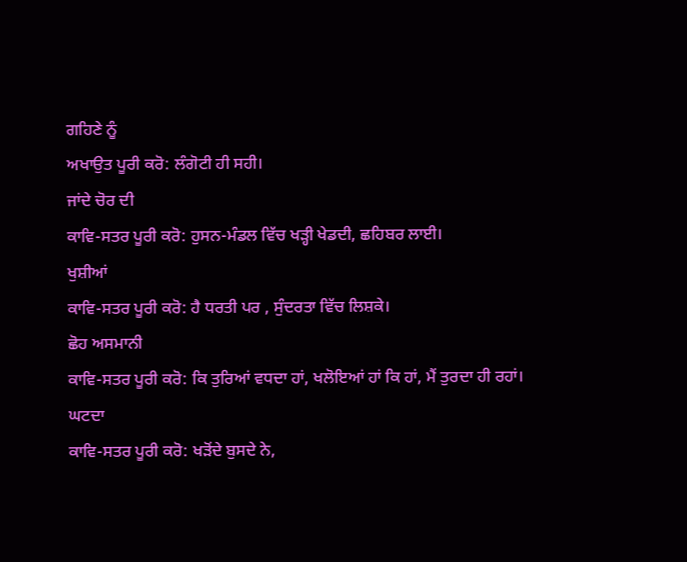ਗਹਿਣੇ ਨੂੰ
ਅਖਾਉਤ ਪੂਰੀ ਕਰੋ: ਲੰਗੋਟੀ ਹੀ ਸਹੀ।
ਜਾਂਦੇ ਚੋਰ ਦੀ
ਕਾਵਿ-ਸਤਰ ਪੂਰੀ ਕਰੋ: ਹੁਸਨ-ਮੰਡਲ ਵਿੱਚ ਖੜ੍ਹੀ ਖੇਡਦੀ, ਛਹਿਬਰ ਲਾਈ।
ਖੁਸ਼ੀਆਂ
ਕਾਵਿ-ਸਤਰ ਪੂਰੀ ਕਰੋ: ਹੈ ਧਰਤੀ ਪਰ , ਸੁੰਦਰਤਾ ਵਿੱਚ ਲਿਸ਼ਕੇ।
ਛੋਹ ਅਸਮਾਨੀ
ਕਾਵਿ-ਸਤਰ ਪੂਰੀ ਕਰੋ: ਕਿ ਤੁਰਿਆਂ ਵਧਦਾ ਹਾਂ, ਖਲੋਇਆਂ ਹਾਂ ਕਿ ਹਾਂ, ਮੈਂ ਤੁਰਦਾ ਹੀ ਰਹਾਂ।
ਘਟਦਾ
ਕਾਵਿ-ਸਤਰ ਪੂਰੀ ਕਰੋ: ਖੜੋਂਦੇ ਬੁਸਦੇ ਨੇ,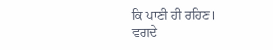ਕਿ ਪਾਣੀ ਹੀ ਰਹਿਣ।
ਵਗਦੇ